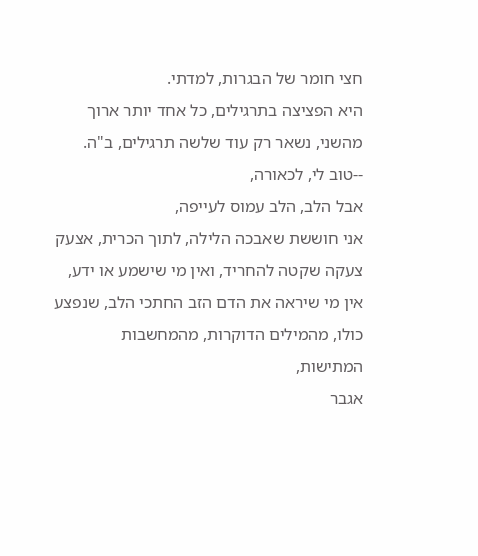חצי חומר של הבגרות, למדתי.
היא הפציצה בתרגילים, כל אחד יותר ארוך מהשני, נשאר רק עוד שלשה תרגילים, ב"ה.
--טוב לי, לכאורה,
אבל הלב, הלב עמוס לעייפה,
אני חוששת שאבכה הלילה, לתוך הכרית, אצעק צעקה שקטה להחריד, ואין מי שישמע או ידע,
אין מי שיראה את הדם הזב החתכי הלב, שנפצע כולו, מהמילים הדוקרות, מהמחשבות המתישות,
אגבר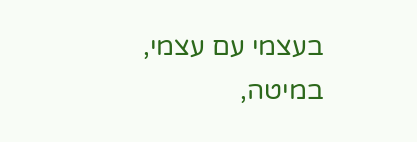בעצמי עם עצמי,
במיטה,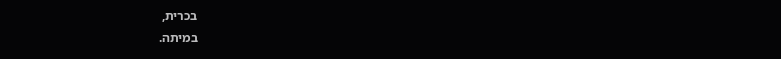בכרית,
במיתה.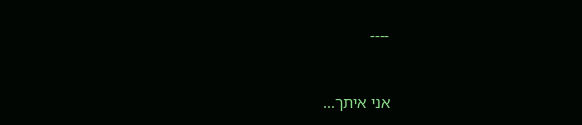----


אני איתך...